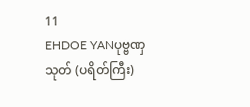11
EHDOE YANပုဗ္ဗဏှသုတ် (ပရိတ်ကြီး)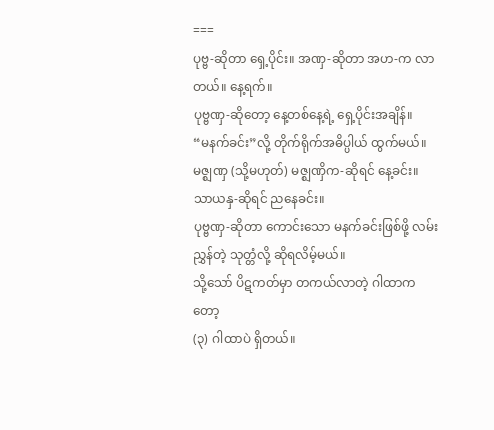===
ပုဗ္ဗ-ဆိုတာ ရှေ့ပိုင်း။ အဏှ-ဆိုတာ အဟ-က လာတယ်။ နေ့ရက်။
ပုဗ္ဗဏှ-ဆိုတော့ နေ့တစ်နေ့ရဲ့ ရှေ့ပိုင်းအချိန်။
“မနက်ခင်း”လို့ တိုက်ရိုက်အဓိပ္ပါယ် ထွက်မယ်။
မဇ္ဈဏှ (သို့မဟုတ်) မဇ္ဈဏှိက-ဆိုရင် နေ့ခင်း။
သာယနှ-ဆိုရင် ညနေခင်း။
ပုဗ္ဗဏှ-ဆိုတာ ကောင်းသော မနက်ခင်းဖြစ်ဖို့ လမ်းညွှန်တဲ့ သုတ္တံလို့ ဆိုရလိမ့်မယ်။
သို့သော် ပိဋကတ်မှာ တကယ်လာတဲ့ ဂါထာကတော့
(၃) ဂါထာပဲ ရှိတယ်။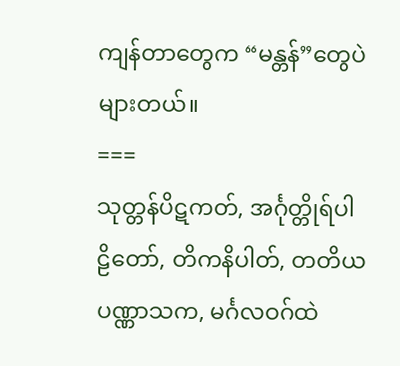ကျန်တာတွေက “မန္တန်”တွေပဲ များတယ်။
===
သုတ္တန်ပိဋကတ်, အင်္ဂုတ္တိုရ်ပါဠိတော်, တိကနိပါတ်, တတိယပဏ္ဏာသက, မင်္ဂလဝဂ်ထဲ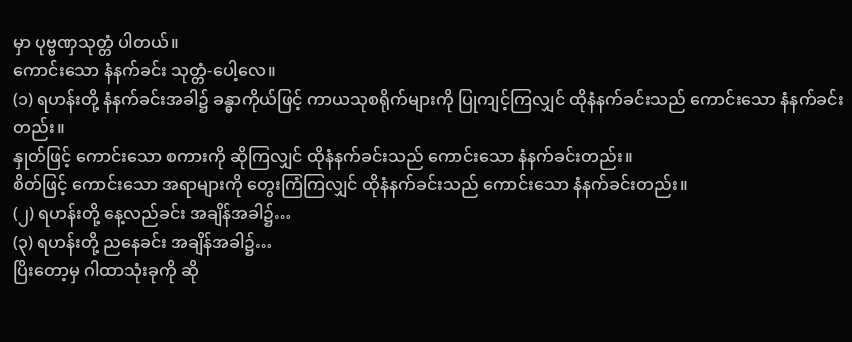မှာ ပုဗ္ဗဏှသုတ္တံ ပါတယ်။
ကောင်းသော နံနက်ခင်း သုတ္တံ-ပေါ့လေ။
(၁) ရဟန်းတို့ နံနက်ခင်းအခါ၌ ခန္ဓာကိုယ်ဖြင့် ကာယသုစရိုက်များကို ပြုကျင့်ကြလျှင် ထိုနံနက်ခင်းသည် ကောင်းသော နံနက်ခင်းတည်း။
နှုတ်ဖြင့် ကောင်းသော စကားကို ဆိုကြလျှင် ထိုနံနက်ခင်းသည် ကောင်းသော နံနက်ခင်းတည်း။
စိတ်ဖြင့် ကောင်းသော အရာများကို တွေးကြံကြလျှင် ထိုနံနက်ခင်းသည် ကောင်းသော နံနက်ခင်းတည်း။
(၂) ရဟန်းတို့ နေ့လည်ခင်း အချိန်အခါ၌…
(၃) ရဟန်းတို့ ညနေခင်း အချိန်အခါ၌…
ပြိးတော့မှ ဂါထာသုံးခုကို ဆို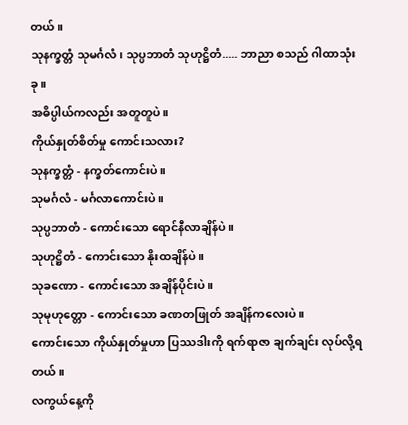တယ်။
သုနက္ခတ္တံ သုမင်္ဂလံ၊ သုပ္ပဘာတံ သုဟုဋ္ဌိတံ..... ဘာညာ စသည် ဂါထာသုံးခု။
အဓိပ္ပါယ်ကလည်း အတူတူပဲ။
ကိုယ်နှုတ်စိတ်မှု ကောင်းသလား?
သုနက္ခတ္တံ - နက္ခတ်ကောင်းပဲ။
သုမင်္ဂလံ - မင်္ဂလာကောင်းပဲ။
သုပ္ပဘာတံ - ကောင်းသော ရောင်နီလာချိန်ပဲ။
သုဟုဋ္ဌိတံ - ကောင်းသော နိုးထချိန်ပဲ။
သုခဏော - ကောင်းသော အချိန်ပိုင်းပဲ။
သုမုဟုတ္တော - ကောင်းသော ခဏတဖြုတ် အချိန်ကလေးပဲ။
ကောင်းသော ကိုယ်နှုတ်မှုဟာ ပြဿဒါးကို ရက်ရာဇာ ချက်ချင်း လုပ်လို့ရတယ်။
လကွယ်နေ့ကို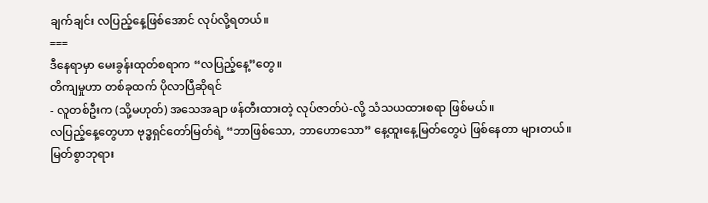ချက်ချင်း လပြည့်နေ့ဖြစ်အောင် လုပ်လို့ရတယ်။
===
ဒီနေရာမှာ မေးခွန်းထုတ်စရာက “လပြည့်နေ့”တွေ။
တိကျမှုဟာ တစ်ခုထက် ပိုလာပြီဆိုရင်
- လူတစ်ဦးက (သို့မဟုတ်) အသေအချာ ဖန်တီးထားတဲ့ လုပ်ဇာတ်ပဲ-လို့ သံသယထားစရာ ဖြစ်မယ်။
လပြည့်နေ့တွေဟာ ဗုဒ္ဓရှင်တော်မြတ်ရဲ့ “ဘာဖြစ်သော, ဘာဟောသော” နေ့ထူးနေ့မြတ်တွေပဲ ဖြစ်နေတာ များတယ်။
မြတ်စွာဘုရား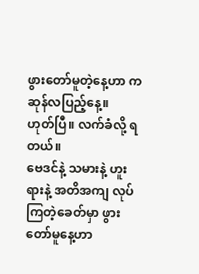ဖွားတော်မူတဲ့နေ့ဟာ ကဆုန်လပြည့်နေ့။
ဟုတ်ပြီ။ လက်ခံလို့ ရတယ်။
ဗေဒင်နဲ့ သမားနဲ့ ဟူးရားနဲ့ အတိအကျ လုပ်ကြတဲ့ခေတ်မှာ ဖွားတော်မူနေ့ဟာ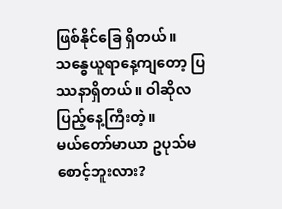ဖြစ်နိုင်ခြေ ရှိတယ်။
သန္ဓေယူရာနေ့ကျတော့ ပြဿနာရှိတယ်။ ဝါဆိုလပြည့်နေ့ကြီးတဲ့။
မယ်တော်မာယာ ဥပုသ်မစောင့်ဘူးလား?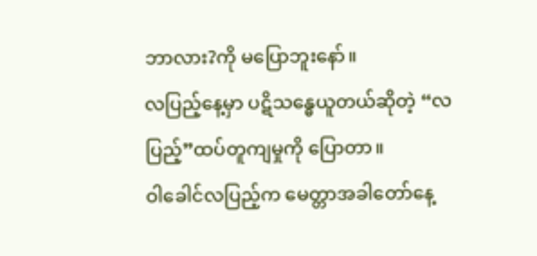ဘာလား?ကို မပြောဘူးနော်။
လပြည့်နေ့မှာ ပဋိသန္ဓေယူတယ်ဆိုတဲ့ “လပြည့်”ထပ်တူကျမှုကို ပြောတာ။
ဝါခေါင်လပြည့်က မေတ္တာအခါတော်နေ့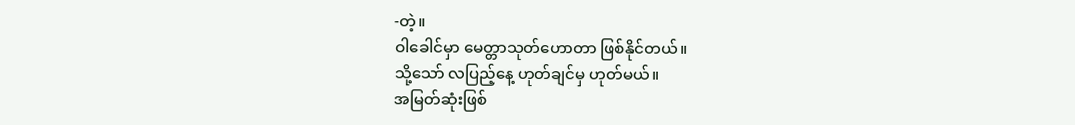-တဲ့။
ဝါခေါင်မှာ မေတ္တာသုတ်ဟောတာ ဖြစ်နိုင်တယ်။
သို့သော် လပြည့်နေ့ ဟုတ်ချင်မှ ဟုတ်မယ်။
အမြတ်ဆုံးဖြစ်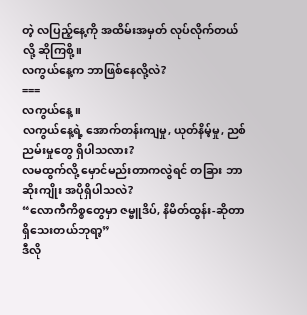တဲ့ လပြည့်နေ့ကို အထိမ်းအမှတ် လုပ်လိုက်တယ်လို့ ဆိုကြစို့။
လကွယ်နေ့က ဘာဖြစ်နေလို့လဲ?
===
လကွယ်နေ့။
လကွယ်နေ့ရဲ့ အောက်တန်းကျမှု, ယုတ်နိမ့်မှု, ညစ်ညမ်းမှုတွေ ရှိပါသလား?
လမထွက်လို့ မှောင်မည်းတာကလွဲရင် တခြား ဘာဆိုးကျိုး အပိုရှိပါသလဲ?
“လောကီကိစ္စတွေမှာ ဇမ္ဗူဒိပ်, နိမိတ်ထွန်း-ဆိုတာ ရှိသေးတယ်ဘုရာ့”
ဒီလို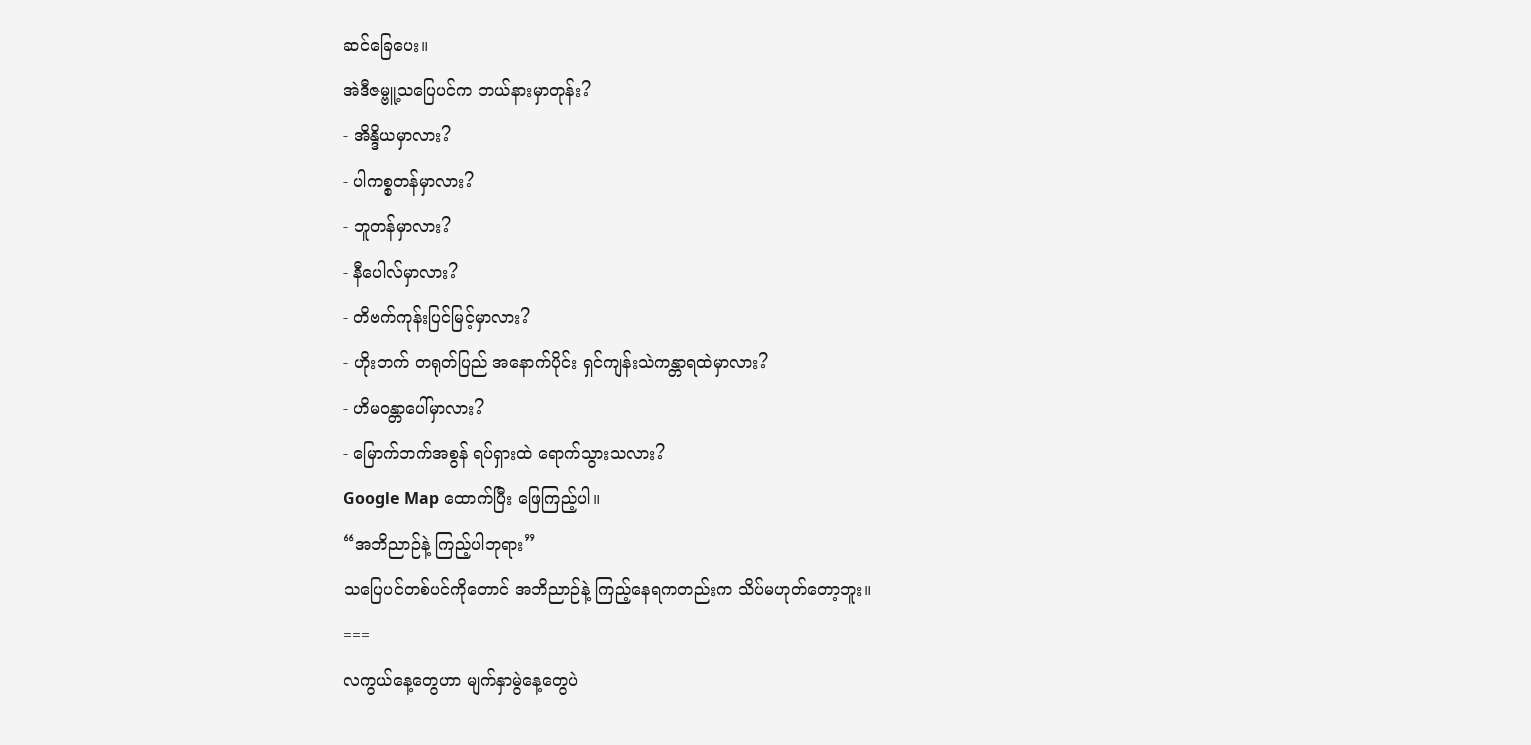ဆင်ခြေပေး။
အဲဒီဇမ္ဗူ့သပြေပင်က ဘယ်နားမှာတုန်း?
- အိန္ဒိယမှာလား?
- ပါကစ္စတန်မှာလား?
- ဘူတန်မှာလား?
- နီပေါလ်မှာလား?
- တိဗက်ကုန်းပြင်မြင့်မှာလား?
- ဟိုးဘက် တရုတ်ပြည် အနောက်ပိုင်း ရှင်ကျန်းသဲကန္တာရထဲမှာလား?
- ဟိမဝန္တာပေါ်မှာလား?
- မြောက်ဘက်အစွန် ရပ်ရှားထဲ ရောက်သွားသလား?
Google Map ထောက်ပြီး ဖြေကြည့်ပါ။
“အဘိညာဉ်နဲ့ ကြည့်ပါဘုရား”
သပြေပင်တစ်ပင်ကိုတောင် အဘိညာဉ်နဲ့ ကြည့်နေရကတည်းက သိပ်မဟုတ်တော့ဘူး။
===
လကွယ်နေ့တွေဟာ မျက်နှာမွဲနေ့တွေပဲ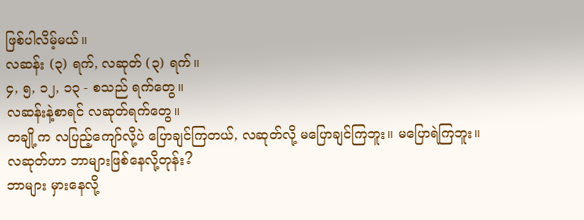ဖြစ်ပါလိမ့်မယ်။
လဆန်း (၃) ရက်, လဆုတ် (၃) ရက်။
၄, ၅, ၁၂, ၁၃ - စသည် ရက်တွေ။
လဆန်းနဲ့စာရင် လဆုတ်ရက်တွေ။
တချို့က လပြည့်ကျော်လို့ပဲ ပြောချင်ကြတယ်, လဆုတ်လို့ မပြောချင်ကြဘူး။ မပြောရဲကြဘူး။
လဆုတ်ဟာ ဘာများဖြစ်နေလို့တုန်း?
ဘာများ မှားနေလို့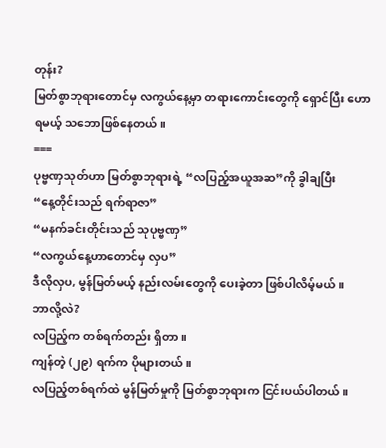တုန်း?
မြတ်စွာဘုရားတောင်မှ လကွယ်နေ့မှာ တရားကောင်းတွေကို ရှောင်ပြီး ဟောရမယ့် သဘောဖြစ်နေတယ်။
===
ပုဗ္ဗဏှသုတ်ဟာ မြတ်စွာဘုရားရဲ့ “လပြည့်အယူအဆ”ကို ခွါချပြီး
“နေ့တိုင်းသည် ရက်ရာဇာ”
“မနက်ခင်းတိုင်းသည် သုပုဗ္ဗဏှ”
“လကွယ်နေ့ဟာတောင်မှ လှပ”
ဒီလိုလှပ, မွန်မြတ်မယ့် နည်းလမ်းတွေကို ပေးခဲ့တာ ဖြစ်ပါလိမ့်မယ်။
ဘာလို့လဲ?
လပြည့်က တစ်ရက်တည်း ရှိတာ။
ကျန်တဲ့ (၂၉) ရက်က ပိုများတယ်။
လပြည့်တစ်ရက်ထဲ မွန်မြတ်မှုကို မြတ်စွာဘုရားက ငြင်းပယ်ပါတယ်။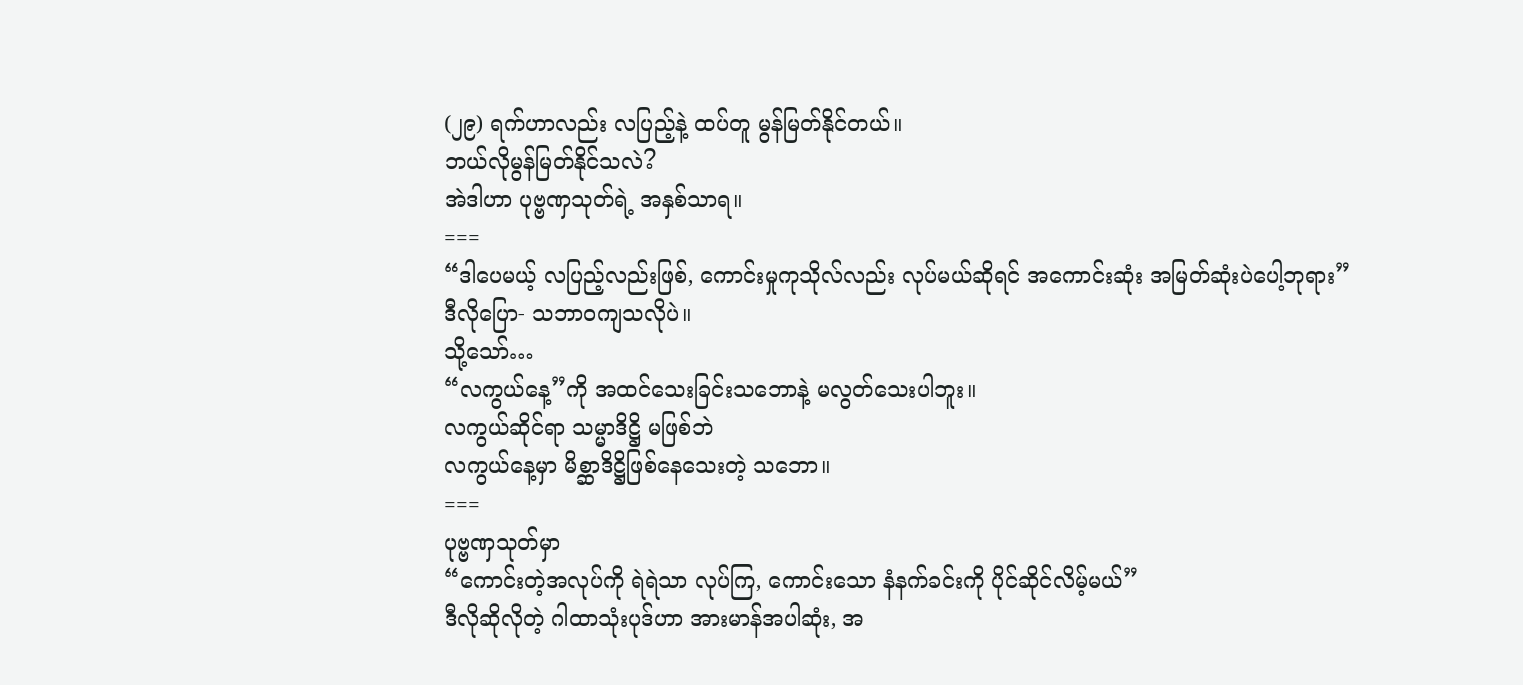(၂၉) ရက်ဟာလည်း လပြည့်နဲ့ ထပ်တူ မွန်မြတ်နိုင်တယ်။
ဘယ်လိုမွန်မြတ်နိုင်သလဲ?
အဲဒါဟာ ပုဗ္ဗဏှသုတ်ရဲ့ အနှစ်သာရ။
===
“ဒါပေမယ့် လပြည့်လည်းဖြစ်, ကောင်းမှုကုသိုလ်လည်း လုပ်မယ်ဆိုရင် အကောင်းဆုံး အမြတ်ဆုံးပဲပေါ့ဘုရား”
ဒီလိုပြော- သဘာဝကျသလိုပဲ။
သို့သော်…
“လကွယ်နေ့”ကို အထင်သေးခြင်းသဘောနဲ့ မလွတ်သေးပါဘူး။
လကွယ်ဆိုင်ရာ သမ္မာဒိဋ္ဌိ မဖြစ်ဘဲ
လကွယ်နေ့မှာ မိစ္ဆာဒိဋ္ဌိဖြစ်နေသေးတဲ့ သဘော။
===
ပုဗ္ဗဏှသုတ်မှာ
“ကောင်းတဲ့အလုပ်ကို ရဲရဲသာ လုပ်ကြ, ကောင်းသော နံနက်ခင်းကို ပိုင်ဆိုင်လိမ့်မယ်”
ဒီလိုဆိုလိုတဲ့ ဂါထာသုံးပုဒ်ဟာ အားမာန်အပါဆုံး, အ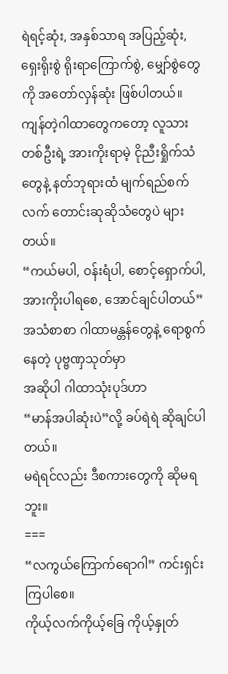ရဲရင့်ဆုံး, အနှစ်သာရ အပြည့်ဆုံး, ရှေးရိုးစွဲ ရိုးရာကြောက်စွဲ, မျှော်စွဲတွေကို အတော်လှန်ဆုံး ဖြစ်ပါတယ်။
ကျန်တဲ့ဂါထာတွေကတော့ လူသားတစ်ဦးရဲ့ အားကိုးရာမဲ့ ငိုညီးရှိုက်သံတွေနဲ့ နတ်ဘုရားထံ မျက်ရည်စက်လက် တောင်းဆုဆိုသံတွေပဲ များတယ်။
“ကယ်မပါ, ဝန်းရံပါ, စောင့်ရှောက်ပါ, အားကိုးပါရစေ, အောင်ချင်ပါတယ်”
အသံစာစာ ဂါထာမန္တန်တွေနဲ့ ရောစွက်နေတဲ့ ပုဗ္ဗဏှသုတ်မှာ
အဆိုပါ ဂါထာသုံးပုဒ်ဟာ
“မာန်အပါဆုံးပဲ”လို့ ခပ်ရဲရဲ ဆိုချင်ပါတယ်။
မရဲရင်လည်း ဒီစကားတွေကို ဆိုမရဘူး။
===
“လကွယ်ကြောက်ရောဂါ” ကင်းရှင်းကြပါစေ။
ကိုယ့်လက်ကိုယ့်ခြေ ကိုယ့်နှုတ်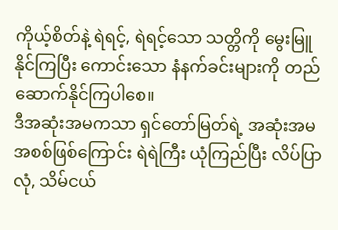ကိုယ့်စိတ်နဲ့ ရဲရင့်, ရဲရင့်သော သတ္တိကို မွေးမြူနိုင်ကြပြီး ကောင်းသော နံနက်ခင်းများကို တည်ဆောက်နိုင်ကြပါစေ။
ဒီအဆုံးအမကသာ ရှင်တော်မြတ်ရဲ့ အဆုံးအမအစစ်ဖြစ်ကြောင်း ရဲရဲကြီး ယုံကြည်ပြီး လိပ်ပြာလုံ, သိမ်ငယ်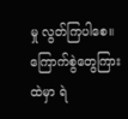မှု လွတ်ကြပါစေ။
ကြောက်စွဲတွေကြားထဲမှာ ရဲ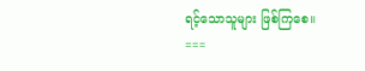ရင့်သောသူများ ဖြစ်ကြစေ။
===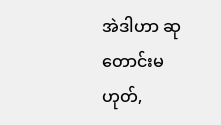အဲဒါဟာ ဆုတောင်းမဟုတ်,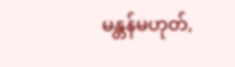မန္တန်မဟုတ်,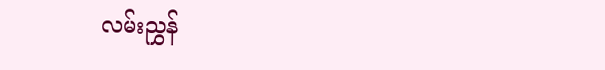လမ်းညွှန်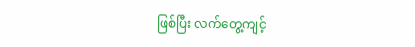ဖြစ်ပြီး လက်တွေ့ကျင့်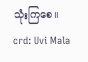သုံးကြစေ။
crd: Uvi Mala